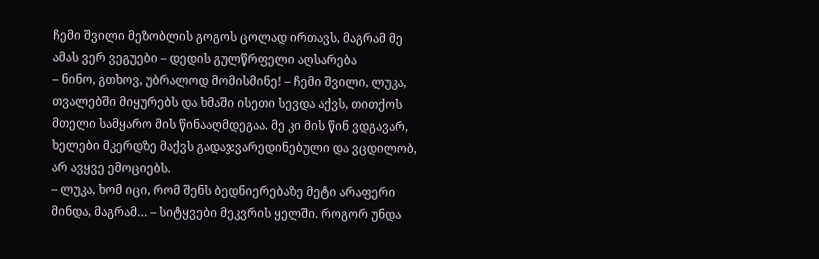ჩემი შვილი მეზობლის გოგოს ცოლად ირთავს, მაგრამ მე ამას ვერ ვეგუები – დედის გულწრფელი აღსარება
– ნინო, გთხოვ, უბრალოდ მომისმინე! – ჩემი შვილი, ლუკა, თვალებში მიყურებს და ხმაში ისეთი სევდა აქვს, თითქოს მთელი სამყარო მის წინააღმდეგაა. მე კი მის წინ ვდგავარ, ხელები მკერდზე მაქვს გადაჯვარედინებული და ვცდილობ, არ ავყვე ემოციებს.
– ლუკა, ხომ იცი, რომ შენს ბედნიერებაზე მეტი არაფერი მინდა, მაგრამ… – სიტყვები მეკვრის ყელში. როგორ უნდა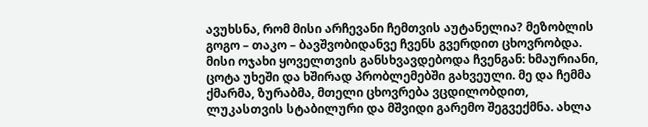ავუხსნა, რომ მისი არჩევანი ჩემთვის აუტანელია? მეზობლის გოგო – თაკო – ბავშვობიდანვე ჩვენს გვერდით ცხოვრობდა. მისი ოჯახი ყოველთვის განსხვავდებოდა ჩვენგან: ხმაურიანი, ცოტა უხეში და ხშირად პრობლემებში გახვეული. მე და ჩემმა ქმარმა, ზურაბმა, მთელი ცხოვრება ვცდილობდით, ლუკასთვის სტაბილური და მშვიდი გარემო შეგვექმნა. ახლა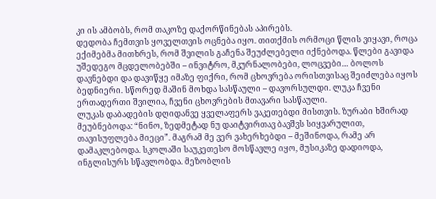კი ის ამბობს, რომ თაკოზე დაქორწინებას აპირებს.
დედობა ჩემთვის ყოველთვის ოცნება იყო. თითქმის ორმოცი წლის ვიყავი, როცა ექიმებმა მითხრეს, რომ შვილის გაჩენა შეუძლებელი იქნებოდა. წლები გავიდა უშედეგო მცდელობებში – ინვიტრო, მკურნალობები, ლოცვები… ბოლოს დავნებდი და დავიწყე იმაზე ფიქრი, რომ ცხოვრება ორისთვისაც შეიძლება იყოს ბედნიერი. სწორედ მაშინ მოხდა სასწაული – დავორსულდი. ლუკა ჩვენი ერთადერთი შვილია, ჩვენი ცხოვრების მთავარი სასწაული.
ლუკას დაბადების დღიდანვე ყველაფერს ვაკეთებდი მისთვის. ზურაბი ხშირად მეუბნებოდა: “ნინო, ზედმეტად ნუ დაიტვირთავ ბავშვს სიყვარულით, თავისუფლება მიეცი”. მაგრამ მე ვერ ვახერხებდი – მეშინოდა, რამე არ დამაკლებოდა. სკოლაში საუკეთესო მოსწავლე იყო, მუსიკაზე დადიოდა, ინგლისურს სწავლობდა. მეზობლის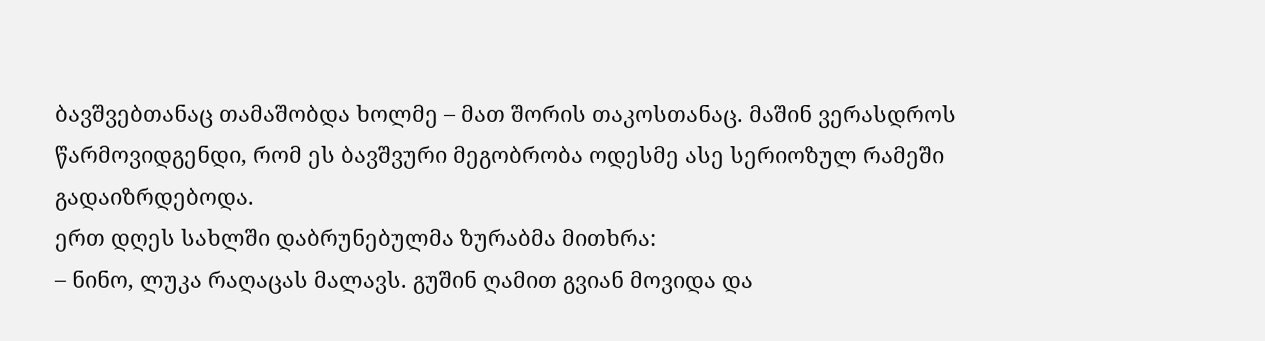ბავშვებთანაც თამაშობდა ხოლმე – მათ შორის თაკოსთანაც. მაშინ ვერასდროს წარმოვიდგენდი, რომ ეს ბავშვური მეგობრობა ოდესმე ასე სერიოზულ რამეში გადაიზრდებოდა.
ერთ დღეს სახლში დაბრუნებულმა ზურაბმა მითხრა:
– ნინო, ლუკა რაღაცას მალავს. გუშინ ღამით გვიან მოვიდა და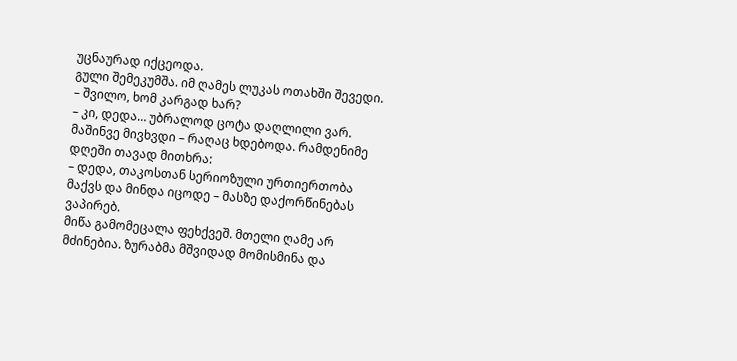უცნაურად იქცეოდა.
გული შემეკუმშა. იმ ღამეს ლუკას ოთახში შევედი.
– შვილო, ხომ კარგად ხარ?
– კი, დედა… უბრალოდ ცოტა დაღლილი ვარ.
მაშინვე მივხვდი – რაღაც ხდებოდა. რამდენიმე დღეში თავად მითხრა:
– დედა, თაკოსთან სერიოზული ურთიერთობა მაქვს და მინდა იცოდე – მასზე დაქორწინებას ვაპირებ.
მიწა გამომეცალა ფეხქვეშ. მთელი ღამე არ მძინებია. ზურაბმა მშვიდად მომისმინა და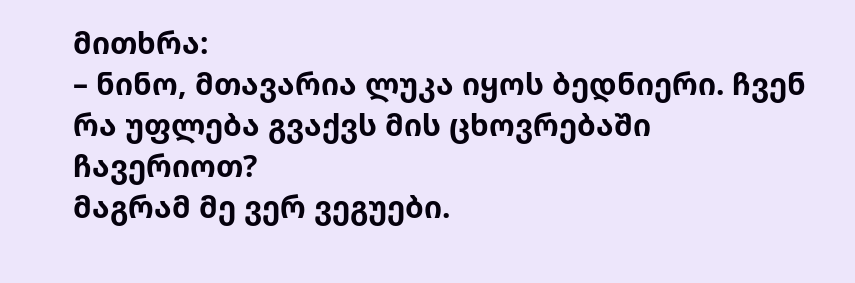მითხრა:
– ნინო, მთავარია ლუკა იყოს ბედნიერი. ჩვენ რა უფლება გვაქვს მის ცხოვრებაში ჩავერიოთ?
მაგრამ მე ვერ ვეგუები.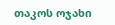თაკოს ოჯახი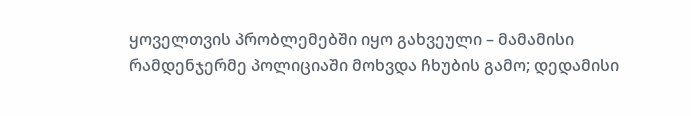ყოველთვის პრობლემებში იყო გახვეული – მამამისი რამდენჯერმე პოლიციაში მოხვდა ჩხუბის გამო; დედამისი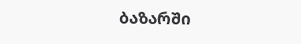ბაზარში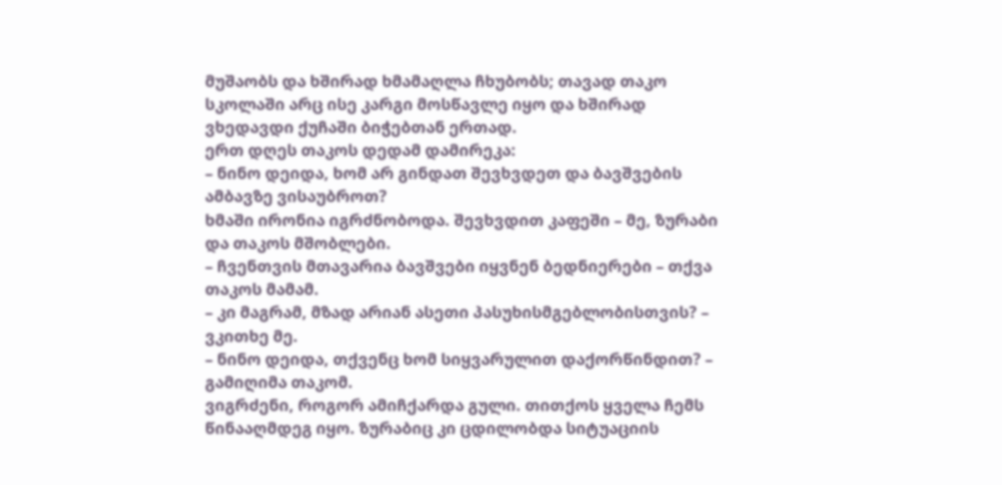მუშაობს და ხშირად ხმამაღლა ჩხუბობს; თავად თაკო სკოლაში არც ისე კარგი მოსწავლე იყო და ხშირად ვხედავდი ქუჩაში ბიჭებთან ერთად.
ერთ დღეს თაკოს დედამ დამირეკა:
– ნინო დეიდა, ხომ არ გინდათ შევხვდეთ და ბავშვების ამბავზე ვისაუბროთ?
ხმაში ირონია იგრძნობოდა. შევხვდით კაფეში – მე, ზურაბი და თაკოს მშობლები.
– ჩვენთვის მთავარია ბავშვები იყვნენ ბედნიერები – თქვა თაკოს მამამ.
– კი მაგრამ, მზად არიან ასეთი პასუხისმგებლობისთვის? – ვკითხე მე.
– ნინო დეიდა, თქვენც ხომ სიყვარულით დაქორწინდით? – გამიღიმა თაკომ.
ვიგრძენი, როგორ ამიჩქარდა გული. თითქოს ყველა ჩემს წინააღმდეგ იყო. ზურაბიც კი ცდილობდა სიტუაციის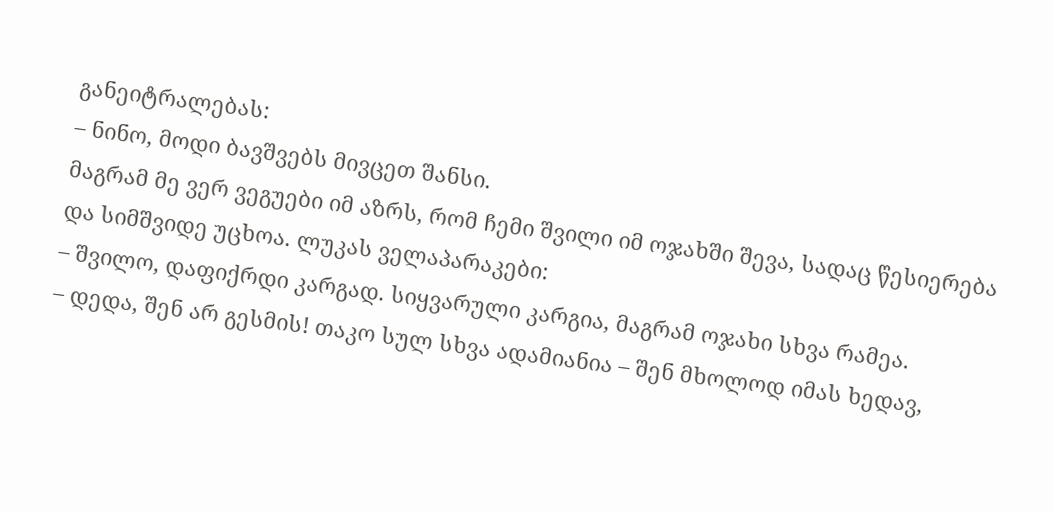განეიტრალებას:
– ნინო, მოდი ბავშვებს მივცეთ შანსი.
მაგრამ მე ვერ ვეგუები იმ აზრს, რომ ჩემი შვილი იმ ოჯახში შევა, სადაც წესიერება და სიმშვიდე უცხოა. ლუკას ველაპარაკები:
– შვილო, დაფიქრდი კარგად. სიყვარული კარგია, მაგრამ ოჯახი სხვა რამეა.
– დედა, შენ არ გესმის! თაკო სულ სხვა ადამიანია – შენ მხოლოდ იმას ხედავ,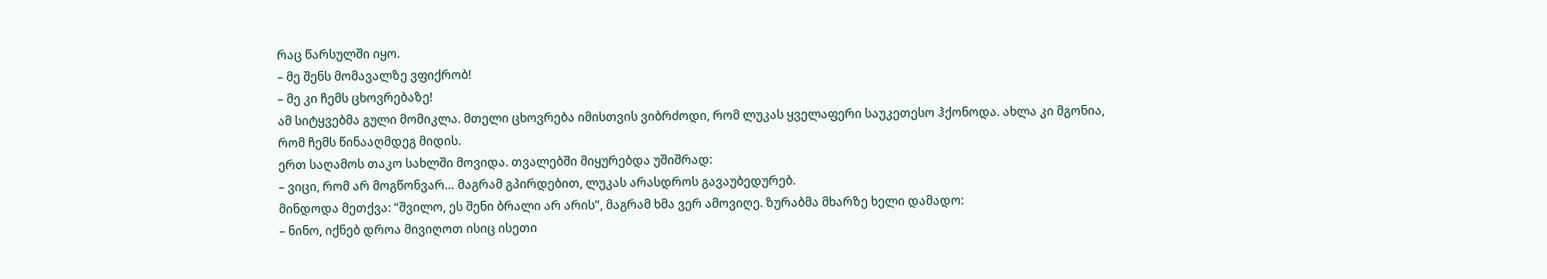რაც წარსულში იყო.
– მე შენს მომავალზე ვფიქრობ!
– მე კი ჩემს ცხოვრებაზე!
ამ სიტყვებმა გული მომიკლა. მთელი ცხოვრება იმისთვის ვიბრძოდი, რომ ლუკას ყველაფერი საუკეთესო ჰქონოდა. ახლა კი მგონია, რომ ჩემს წინააღმდეგ მიდის.
ერთ საღამოს თაკო სახლში მოვიდა. თვალებში მიყურებდა უშიშრად:
– ვიცი, რომ არ მოგწონვარ… მაგრამ გპირდებით, ლუკას არასდროს გავაუბედურებ.
მინდოდა მეთქვა: “შვილო, ეს შენი ბრალი არ არის”, მაგრამ ხმა ვერ ამოვიღე. ზურაბმა მხარზე ხელი დამადო:
– ნინო, იქნებ დროა მივიღოთ ისიც ისეთი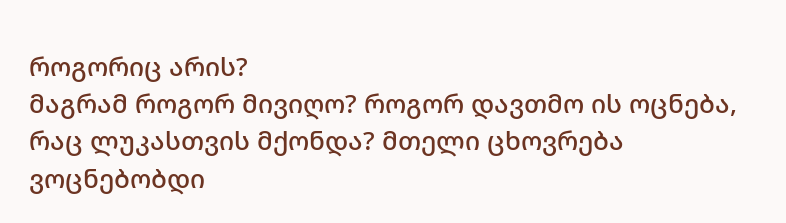როგორიც არის?
მაგრამ როგორ მივიღო? როგორ დავთმო ის ოცნება, რაც ლუკასთვის მქონდა? მთელი ცხოვრება ვოცნებობდი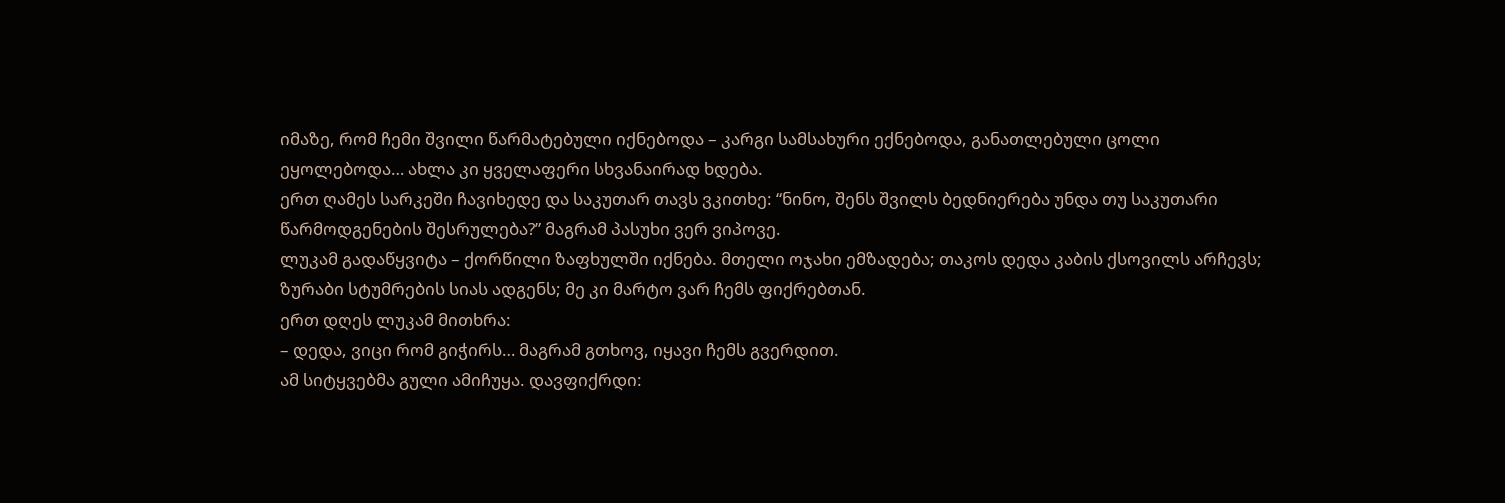იმაზე, რომ ჩემი შვილი წარმატებული იქნებოდა – კარგი სამსახური ექნებოდა, განათლებული ცოლი ეყოლებოდა… ახლა კი ყველაფერი სხვანაირად ხდება.
ერთ ღამეს სარკეში ჩავიხედე და საკუთარ თავს ვკითხე: “ნინო, შენს შვილს ბედნიერება უნდა თუ საკუთარი წარმოდგენების შესრულება?” მაგრამ პასუხი ვერ ვიპოვე.
ლუკამ გადაწყვიტა – ქორწილი ზაფხულში იქნება. მთელი ოჯახი ემზადება; თაკოს დედა კაბის ქსოვილს არჩევს; ზურაბი სტუმრების სიას ადგენს; მე კი მარტო ვარ ჩემს ფიქრებთან.
ერთ დღეს ლუკამ მითხრა:
– დედა, ვიცი რომ გიჭირს… მაგრამ გთხოვ, იყავი ჩემს გვერდით.
ამ სიტყვებმა გული ამიჩუყა. დავფიქრდი: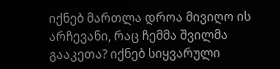იქნებ მართლა დროა მივიღო ის არჩევანი, რაც ჩემმა შვილმა გააკეთა? იქნებ სიყვარული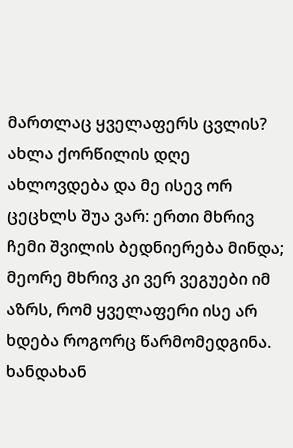მართლაც ყველაფერს ცვლის?
ახლა ქორწილის დღე ახლოვდება და მე ისევ ორ ცეცხლს შუა ვარ: ერთი მხრივ ჩემი შვილის ბედნიერება მინდა; მეორე მხრივ კი ვერ ვეგუები იმ აზრს, რომ ყველაფერი ისე არ ხდება როგორც წარმომედგინა.
ხანდახან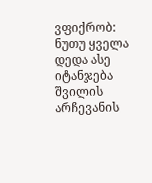ვფიქრობ: ნუთუ ყველა დედა ასე იტანჯება შვილის არჩევანის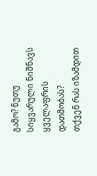გამო? ნუთუ სიყვარული ნიშნავს ყველაფრის დათმობას?
თქვენ რას იზამდით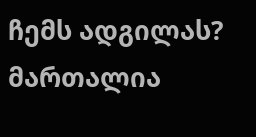ჩემს ადგილას? მართალია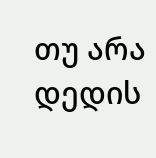თუ არა დედის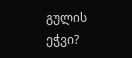გულის ეჭვი?